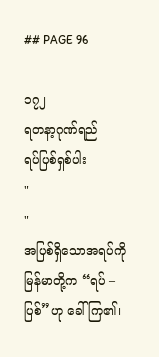## PAGE 96

၁၇၂
ရတနာ့ဂုဏ်ရည်
ရပ်ပြစ်ရှစ်ပါး
"
"
အပြစ်ရှိသောအရပ်ကို မြန်မာတို့က “ရပ် – ပြစ်”ဟု ခေါ်ကြ၏၊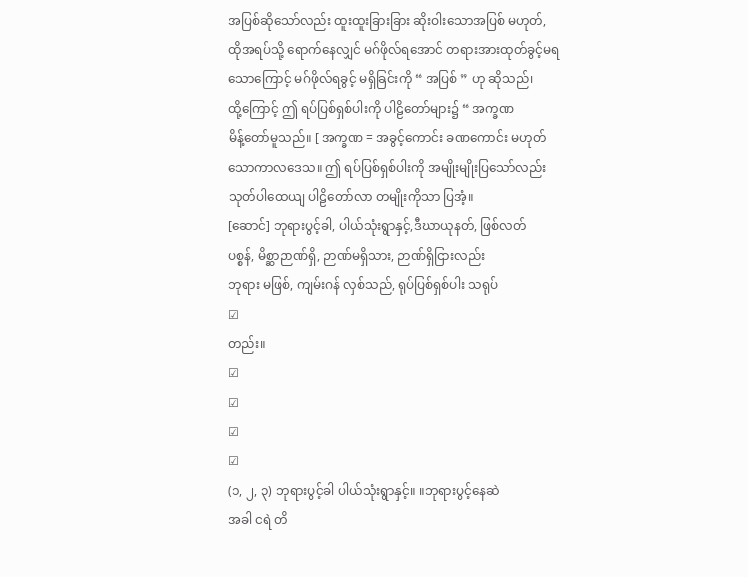အပြစ်ဆိုသော်လည်း ထူးထူးခြားခြား ဆိုးဝါးသောအပြစ် မဟုတ်,
ထိုအရပ်သို့ ရောက်နေလျှင် မဂ်ဖိုလ်ရအောင် တရားအားထုတ်ခွင့်မရ
သောကြောင့် မဂ်ဖိုလ်ရခွင့် မရှိခြင်းကို “ အပြစ် ” ဟု ဆိုသည်၊
ထို့ကြောင့် ဤ ရပ်ပြစ်ရှစ်ပါးကို ပါဠိတော်များ၌ “ အက္ခဏ
မိန့်တော်မူသည်။ [ အက္ခဏ = အခွင့်ကောင်း ခဏကောင်း မဟုတ်
သောကာလဒေသ။ ဤ ရပ်ပြစ်ရှစ်ပါးကို အမျိုးမျိုးပြသော်လည်း
သုတ်ပါထေယျ ပါဠိတော်လာ တမျိုးကိုသာ ပြအံ့။
[ဆောင်] ဘုရားပွင့်ခါ, ပါယ်သုံးရွာနှင့်,ဒီဃာယုနတ်, ဖြစ်လတ်
ပစ္စန်, မိစ္ဆာဉာဏ်ရှိ, ဉာဏ်မရှိသား, ဉာဏ်ရှိငြားလည်း
ဘုရား မဖြစ်, ကျမ်းဂန် လှစ်သည်, ရုပ်ပြစ်ရှစ်ပါး သရုပ်
☑
တည်း။
☑
☑
☑
☑
(၁, ၂, ၃) ဘုရားပွင့်ခါ ပါယ်သုံးရွာနှင့်။ ။ဘုရားပွင့်နေဆဲ
အခါ ငရဲ တိ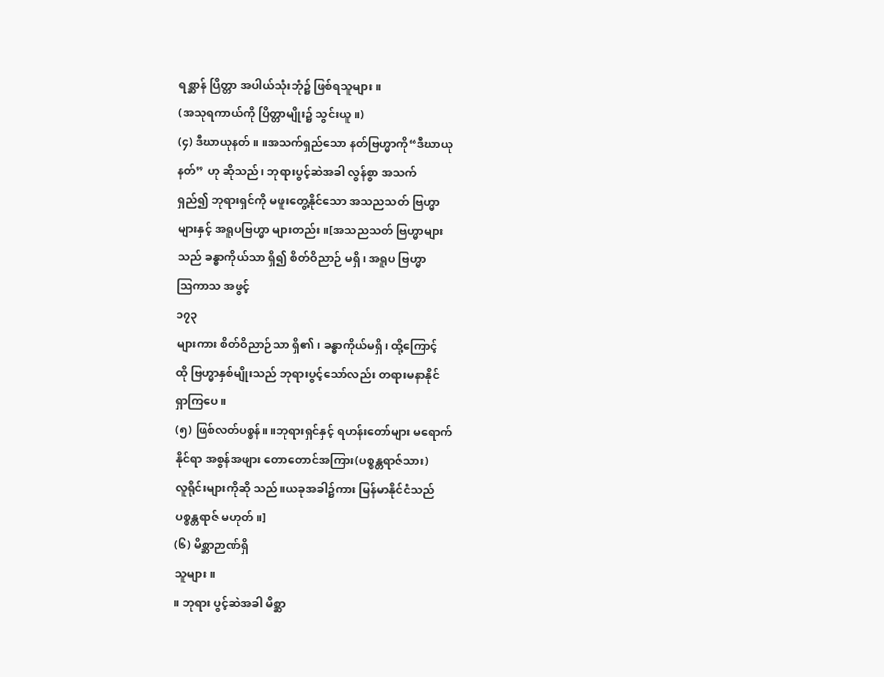ရစ္ဆာန် ပြိတ္တာ အပါယ်သုံးဘုံ၌ ဖြစ်ရသူများ။
(အသုရကာယ်ကို ပြိတ္တာမျိုး၌ သွင်းယူ။)
(၄) ဒီဃာယုနတ်။ ။အသက်ရှည်သော နတ်ဗြဟ္မာကို“ဒီဃာယု
နတ်” ဟု ဆိုသည်၊ ဘုရားပွင့်ဆဲအခါ လွန်စွာ အသက်
ရှည်၍ ဘုရားရှင်ကို မဖူးတွေ့နိုင်သော အသညသတ် ဗြဟ္မာ
များနှင့် အရူပဗြဟ္မာ များတည်း။[အသညသတ် ဗြဟ္မာများ
သည် ခန္ဓာကိုယ်သာ ရှိ၍ စိတ်ဝိညာဉ် မရှိ၊ အရူပ ဗြဟ္မာ
ဩကာသ အဖွင့်
၁၇၃
များကား စိတ်ဝိညာဉ်သာ ရှိ၏၊ ခန္ဓာကိုယ်မရှိ၊ ထို့ကြောင့်
ထို ဗြဟ္မာနှစ်မျိုးသည် ဘုရားပွင့်သော်လည်း တရားမနာနိုင်
ရှာကြပေ။
(၅) ဖြစ်လတ်ပစ္စန်။ ။ဘုရားရှင်နှင့် ရဟန်းတော်များ မရောက်
နိုင်ရာ အစွန်အဖျား တောတောင်အကြား(ပစ္စန္တရာဇ်သား)
လူရိုင်းများကိုဆို သည်။ယခုအခါ၌ကား မြန်မာနိုင်ငံသည်
ပစ္စန္တရာဇ် မဟုတ်။]
(၆) မိစ္ဆာဉာဏ်ရှိ
သူများ။
။ ဘုရား ပွင့်ဆဲအခါ မိစ္ဆာ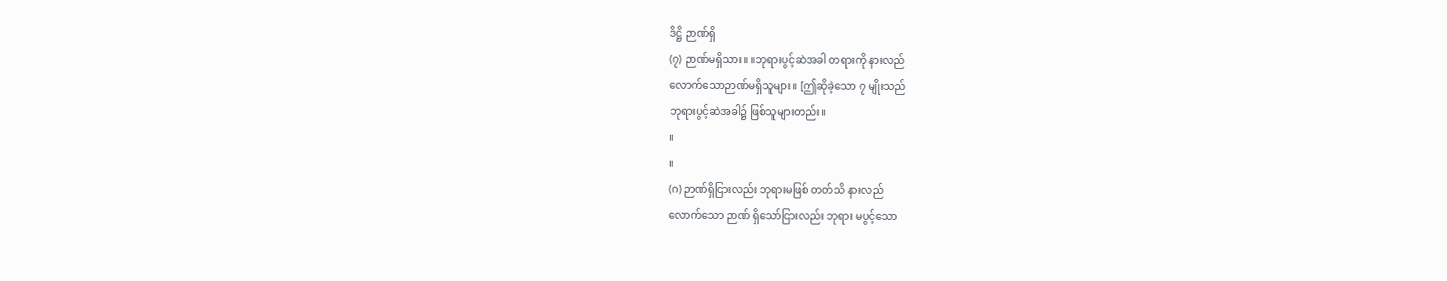ဒိဋ္ဌိ ဉာဏ်ရှိ
(၇) ဉာဏ်မရှိသား။ ။ဘုရားပွင့်ဆဲအခါ တရားကို နားလည်
လောက်သောဉာဏ်မရှိသူများ။ [ဤဆိုခဲ့သော ၇ မျိုးသည်
ဘုရားပွင့်ဆဲအခါ၌ ဖြစ်သူများတည်း။
။
။
(ဂ) ဉာဏ်ရှိငြားလည်း ဘုရားမဖြစ် တတ်သိ နားလည်
လောက်သော ဉာဏ် ရှိသော်ငြားလည်း ဘုရား မပွင့်သော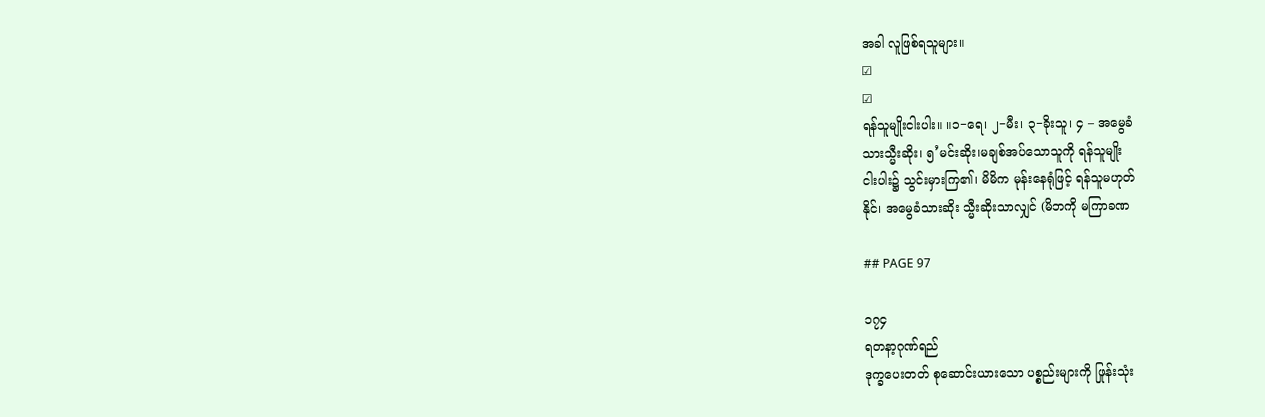အခါ လူဖြစ်ရသူများ။
☑
☑
ရန်သူမျိုးငါးပါး။ ။၁−ရေ၊ ၂−မီး၊ ၃−ခိုးသူ၊ ၄ – အမွေခံ
သားသ္မီးဆိုး၊ ၅’မင်းဆိုး၊မချစ်အပ်သောသူကို ရန်သူမျိုး
ငါးပါး၌ သွင်းမှားကြ၏၊ မိမိက မုန်းနေရုံဖြင့် ရန်သူမဟုတ်
နိုင်၊ အမွေခံသားဆိုး သ္မီးဆိုးသာလျှင် (မိဘကို မကြာခဏ

## PAGE 97

၁၇၄
ရတနာ့ဂုဏ်ရည်
ဒုက္ခပေးတတ် စုဆောင်းယားသော ပစ္စည်းများကို ဖြုန်းသုံး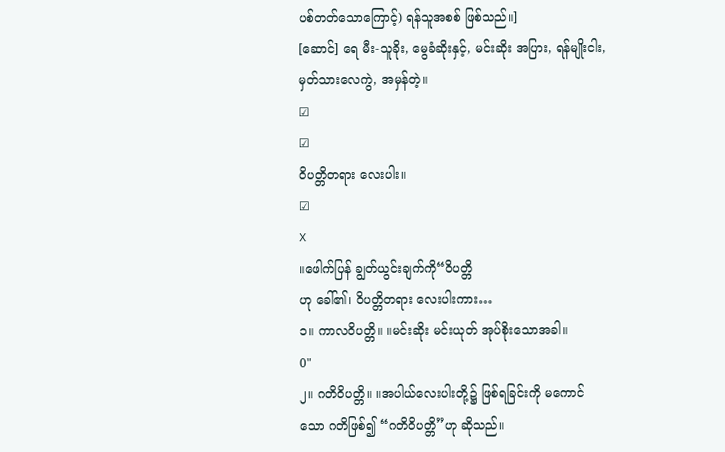ပစ်တတ်သောကြောင့်) ရန်သူအစစ် ဖြစ်သည်။]
[ဆောင်] ရေ မီး-သူခိုး, မွေခံဆိုးနှင့်, မင်းဆိုး အပြား, ရန်မျိုးငါး,
မှတ်သားလေကွဲ, အမှန်တဲ့။
☑
☑
ဝိပတ္တိတရား လေးပါး။
☑
X
။ဖေါက်ပြန် ချွတ်ယွင်းချက်ကို“ဝိပတ္တိ
ဟု ခေါ်၏၊ ဝိပတ္တိတရား လေးပါးကား…
၁။ ကာလဝိပတ္တိ။ ။မင်းဆိုး မင်းယုတ် အုပ်စိုးသောအခါ။
0"
၂။ ဂတိဝိပတ္တိ။ ။အပါယ်လေးပါးတို့၌ ဖြစ်ရခြင်းကို မကောင်
သော ဂတိဖြစ်၍ “ဂတိဝိပတ္တိ”ဟု ဆိုသည်။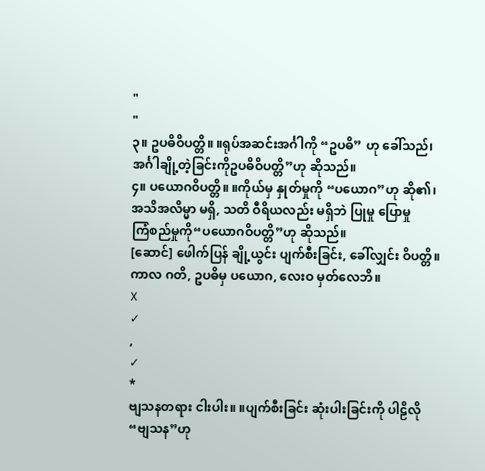"
"
၃။ ဥပဓိဝိပတ္တိ။ ။ရုပ်အဆင်းအင်္ဂါကို “ဥပဓိ” ဟု ခေါ်သည်၊
အင်္ဂါချို့တဲ့ခြင်းကိုဥပဓိဝိပတ္တိ”ဟု ဆိုသည်။
၄။ ပယောဂ၀ိပတ္တိ။ ။ကိုယ်မှ နှုတ်မှုကို “ပယောဂ”ဟု ဆို၏၊
အသိအလိမ္မာ မရှိ, သတိ ဝီရိယလည်း မရှိဘဲ ပြုမှု ပြောမှု
ကြံစည်မှုကို“ပယောဂဝိပတ္တိ”ဟု ဆိုသည်။
[ဆောင်] ဖေါက်ပြန် ချို့ယွင်း ပျက်စီးခြင်း, ခေါ်လျှင်း ဝိပတ္တိ။
ကာလ ဂတိ, ဥပဓိမှ ပယောဂ, လေးဝ မှတ်လေဘိ။
X
✓
,
✓
*
ဗျသနတရား ငါးပါး။ ။ပျက်စီးခြင်း ဆုံးပါးခြင်းကို ပါဠိလို
“ဗျသန”ဟု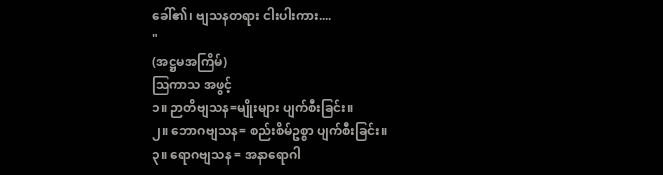ခေါ်၏၊ ဗျသနတရား ငါးပါးကား....
"
(အဋ္ဌမအကြိမ်)
ဩကာသ အဖွင့်
၁။ ဉာတိဗျသန=မျိုးများ ပျက်စီးခြင်း။
၂။ ဘောဂဗျသန= စည်းစိမ်ဥစ္စာ ပျက်စီးခြင်း။
၃။ ရောဂဗျသန = အနာရောဂါ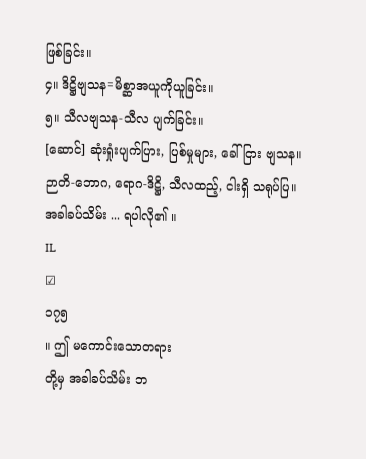ဖြစ်ခြင်း။
၄။ ဒိဋ္ဌိဗျသန=မိစ္ဆာအယူကိုယူခြင်း။
၅။ သီလဗျသန-သီလ ပျက်ခြင်း။
[ဆောင်] ဆုံးရှုံးပျက်ပြား, ပြစ်မှုများ, ခေါ်ငြား ဗျသန။
ဉာတိ-ဘောဂ, ရောဂ-ဒိဋ္ဌိ, သီလထည့်, ငါးရှိ သရုပ်ပြ။
အခါခပ်သိမ်း ... ရပါလို၏ ။
IL
☑
၁၇၅
။ ဤ မကောင်းသောတရား
တို့မှ အခါခပ်သိမ်း ဘ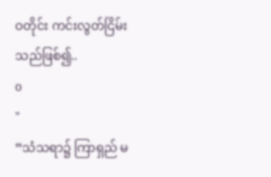ဝတိုင်း ကင်းလွတ်ငြိမ်းသည်ဖြစ်၍..
o
"
“သံသရာ၌ ကြာရှည် မ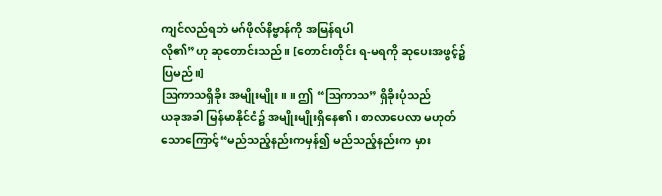ကျင်လည်ရဘဲ မဂ်ဖိုလ်နိဗ္ဗာန်ကို အမြန်ရပါ
လို၏”ဟု ဆုတောင်းသည်။ [တောင်းတိုင်း ရ-မရကို ဆုပေးအဖွင့်၌
ပြမည်။]
ဩကာသရှိခိုး အမျိုးမျိုး။ ။ ဤ “ဩကာသ” ရှိခိုးပုံသည်
ယခုအခါ မြန်မာနိုင်ငံ၌ အမျိုးမျိုးရှိနေ၏၊ စာလာပေလာ မဟုတ်
သောကြောင့်“မည်သည့်နည်းကမှန်၍ မည်သည့်နည်းက မှား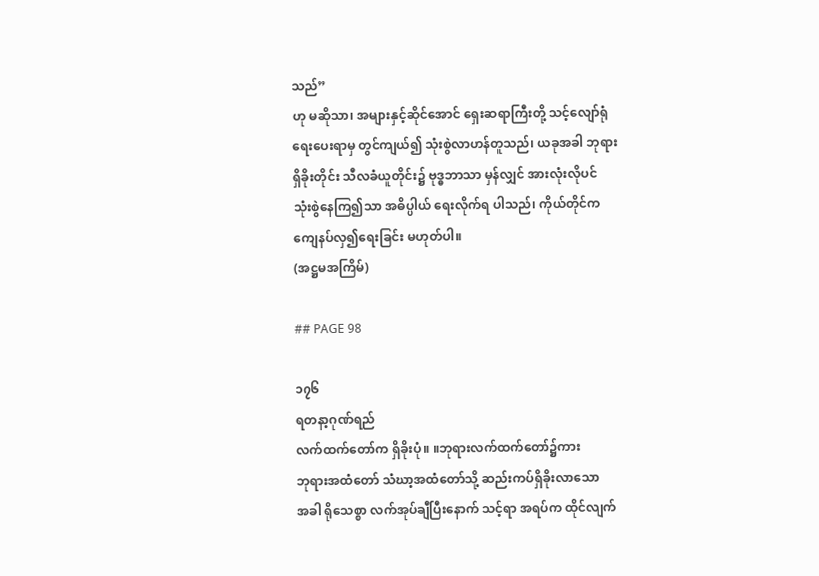သည်”
ဟု မဆိုသာ၊ အများနှင့်ဆိုင်အောင် ရှေးဆရာကြီးတို့ သင့်လျော်ရုံ
ရေးပေးရာမှ တွင်ကျယ်၍ သုံးစွဲလာဟန်တူသည်၊ ယခုအခါ ဘုရား
ရှိခိုးတိုင်း သီလခံယူတိုင်း၌ ဗုဒ္ဓဘာသာ မှန်လျှင် အားလုံးလိုပင်
သုံးစွဲနေကြ၍သာ အဓိပ္ပါယ် ရေးလိုက်ရ ပါသည်၊ ကိုယ်တိုင်က
ကျေနပ်လှ၍ရေးခြင်း မဟုတ်ပါ။
(အဋ္ဌမအကြိမ်)

## PAGE 98

၁၇၆
ရတနာ့ဂုဏ်ရည်
လက်ထက်တော်က ရှိခိုးပုံ။ ။ဘုရားလက်ထက်တော်၌ကား
ဘုရားအထံတော် သံဃာ့အထံတော်သို့ ဆည်းကပ်ရှိခိုးလာသော
အခါ ရိုသေစ္စာ လက်အုပ်ချီပြီးနောက် သင့်ရာ အရပ်က ထိုင်လျက်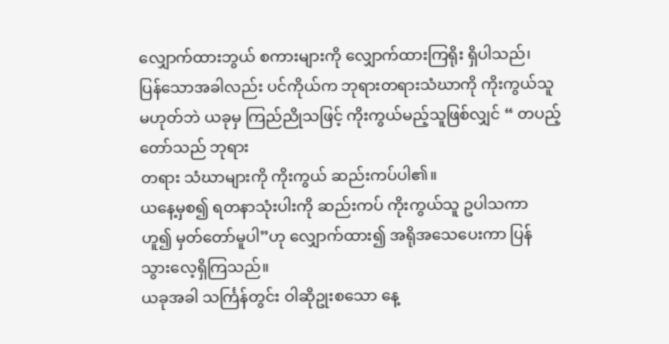လျှောက်ထားဘွယ် စကားများကို လျှောက်ထားကြရိုး ရှိပါသည်၊
ပြန်သောအခါလည်း ပင်ကိုယ်က ဘုရားတရားသံဃာကို ကိုးကွယ်သူ
မဟုတ်ဘဲ ယခုမှ ကြည်ညိုသဖြင့် ကိုးကွယ်မည့်သူဖြစ်လျှင် “ တပည့်
တော်သည် ဘုရား
တရား သံဃာများကို ကိုးကွယ် ဆည်းကပ်ပါ၏။
ယနေ့မှစ၍ ရတနာသုံးပါးကို ဆည်းကပ် ကိုးကွယ်သူ ဥပါသကာ
ဟူ၍ မှတ်တော်မူပါ”ဟု လျှောက်ထား၍ အရိုအသေပေးကာ ပြန်
သွားလေ့ရှိကြသည်။
ယခုအခါ သင်္ကြန်တွင်း ဝါဆိုဥုးစသော နေ့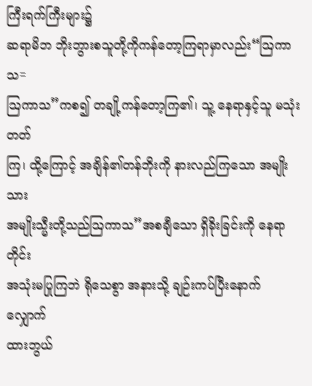ကြီးရက်ကြီးများ၌
ဆရာမိဘ ဘိုးဘွားစသူတို့ကိုကန်တော့ကြရာမှာလည်း“ဩကာသ=
ဩကာသ”ကစ၍ တချို့ကန်တော့ကြ၏၊ သူ့ နေရာနှင့်သူ မသုံးတတ်
ကြ၊ ထို့ကြောင့် အချိန်၏တန်ဘိုးကို နားလည်ကြသော အမျိုးသား
အမျိုးသ္မီးတို့သည်ဩကာသ”အစချီသော ရှိခိုးခြင်းကို နေရာတိုင်း
အသုံးမပြုကြဘဲ ရိုသေစွာ အနားသို့ ချဉ်းကပ်ပြီးနောက် လျှောက်
ထားဘွယ်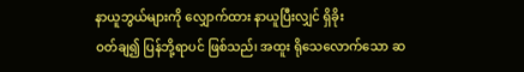နာယူဘွယ်များကို လျှောက်ထား နာယူပြီးလျှင် ရှိခိုး
ဝတ်ချ၍ ပြန်ဘို့ရာပင် ဖြစ်သည်၊ အထူး ရိုသေလောက်သော ဆ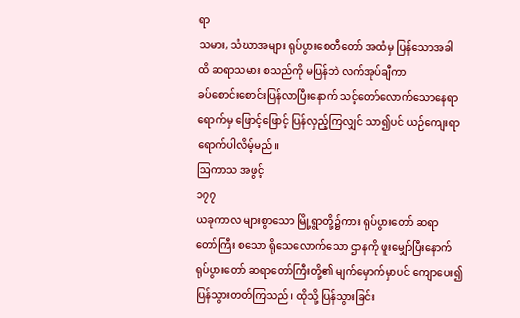ရာ
သမား, သံဃာအများ ရုပ်ပွားစေတီတော် အထံမှ ပြန်သောအခါ
ထိ ဆရာသမား စသည်ကို မပြန်ဘဲ လက်အုပ်ချီကာ
ခပ်စောင်းစောင်းပြန်လာပြီးနောက် သင့်တော်လောက်သောနေရာ
ရောက်မှ ဖြောင့်ဖြောင့် ပြန်လှည့်ကြလျှင် သာ၍ပင် ယဉ်ကျေးရာ
ရောက်ပါလိမ့်မည်။
ဩကာသ အဖွင့်
၁၇၇
ယခုကာလ များစွာသော မြို့ရွာတို့၌ကား ရုပ်ပွားတော် ဆရာ
တော်ကြီး စသော ရိုသေလောက်သော ဌာနကို ဖူးမျှော်ပြီးနောက်
ရုပ်ပွားတော် ဆရာတော်ကြီးတို့၏ မျက်မှောက်မှာပင် ကျောပေး၍
ပြန်သွားတတ်ကြသည်၊ ထိုသို့ ပြန်သွားခြင်း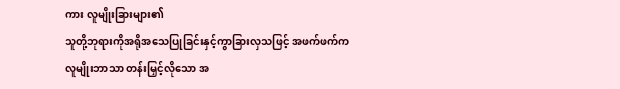ကား လူမျိုးခြားများ၏
သူတို့ဘုရားကိုအရိုအသေပြုခြင်းနှင့်ကွာခြားလှသဖြင့် အဖက်ဖက်က
လူမျိုးဘာသာ တန်းမြှင့်လိုသော အ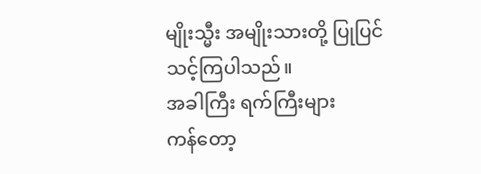မျိုးသ္မီး အမျိုးသားတို့ ပြုပြင်
သင့်ကြပါသည်။
အခါကြီး ရက်ကြီးများ
ကန်တော့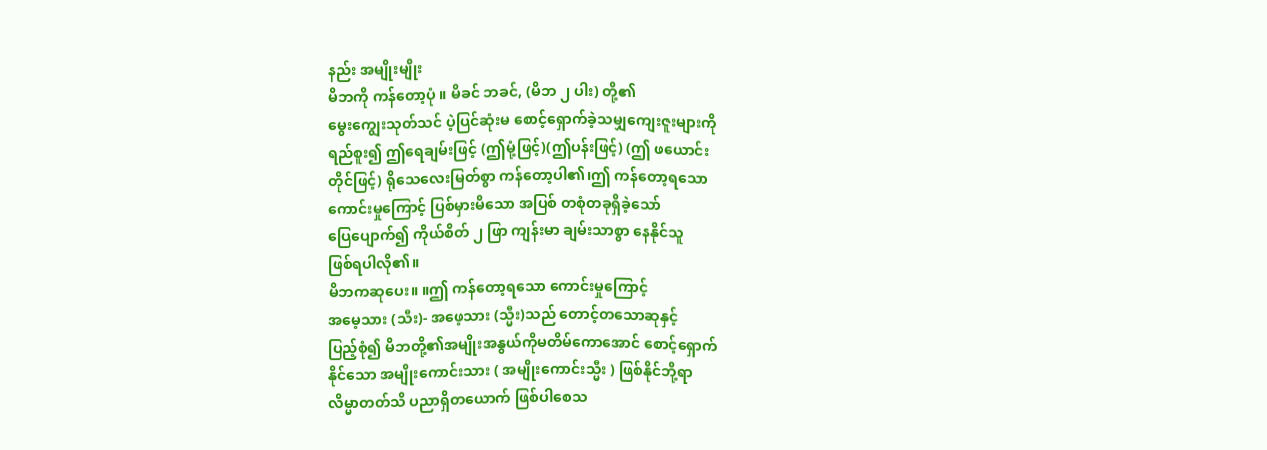နည်း အမျိုးမျိုး
မိဘကို ကန်တော့ပုံ ။ မိခင် ဘခင်, (မိဘ ၂ ပါး) တို့၏
မွေးကျွေးသုတ်သင် ပဲ့ပြင်ဆုံးမ စောင့်ရှောက်ခဲ့သမျှကျေးဇူးများကို
ရည်စူး၍ ဤရေချမ်းဖြင့် (ဤမုံ့ဖြင့်)(ဤပန်းဖြင့်) (ဤ ဖယောင်း
တိုင်ဖြင့်) ရိုသေလေးမြတ်စွာ ကန်တော့ပါ၏၊ဤ ကန်တော့ရသော
ကောင်းမှုကြောင့် ပြစ်မှားမိသော အပြစ် တစုံတခုရှိခဲ့သော်
ပြေပျောက်၍ ကိုယ်စိတ် ၂ ဖြာ ကျန်းမာ ချမ်းသာစွာ နေနိုင်သူ
ဖြစ်ရပါလို၏။
မိဘကဆုပေး။ ။ဤ ကန်တော့ရသော ကောင်းမှုကြောင့်
အမေ့သား (သီး)- အဖေ့သား (သ္မီး)သည် တောင့်တသောဆုနှင့်
ပြည့်စုံ၍ မိဘတို့၏အမျိုးအနွယ်ကိုမတိမ်ကောအောင် စောင့်ရှောက်
နိုင်သော အမျိုးကောင်းသား ( အမျိုးကောင်းသ္မီး ) ဖြစ်နိုင်ဘို့ရာ
လိမ္မာတတ်သိ ပညာရှိတယောက် ဖြစ်ပါစေသ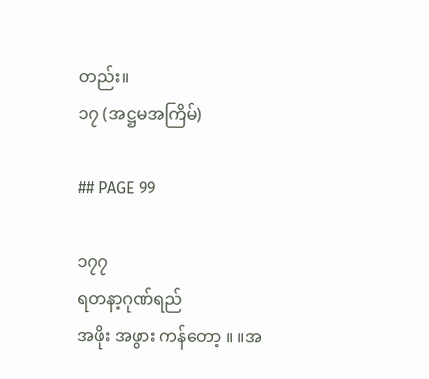တည်း။
၁၇ (အဋ္ဌမအကြိမ်)

## PAGE 99

၁၇၇
ရတနာ့ဂုဏ်ရည်
အဖိုး အဖွား ကန်တော့ ။ ။အ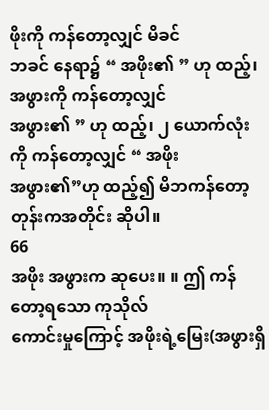ဖိုးကို ကန်တော့လျှင် မိခင်
ဘခင် နေရာ၌ “ အဖိုး၏ ” ဟု ထည့်၊ အဖွားကို ကန်တော့လျှင်
အဖွား၏ ” ဟု ထည့်၊ ၂ ယောက်လုံးကို ကန်တော့လျှင် “ အဖိုး
အဖွား၏”ဟု ထည့်၍ မိဘကန်တော့တုန်းကအတိုင်း ဆိုပါ။
66
အဖိုး အဖွားက ဆုပေး။ ။ ဤ ကန်တော့ရသော ကုသိုလ်
ကောင်းမှုကြောင့် အဖိုးရဲ့မြေး(အဖွားရှိ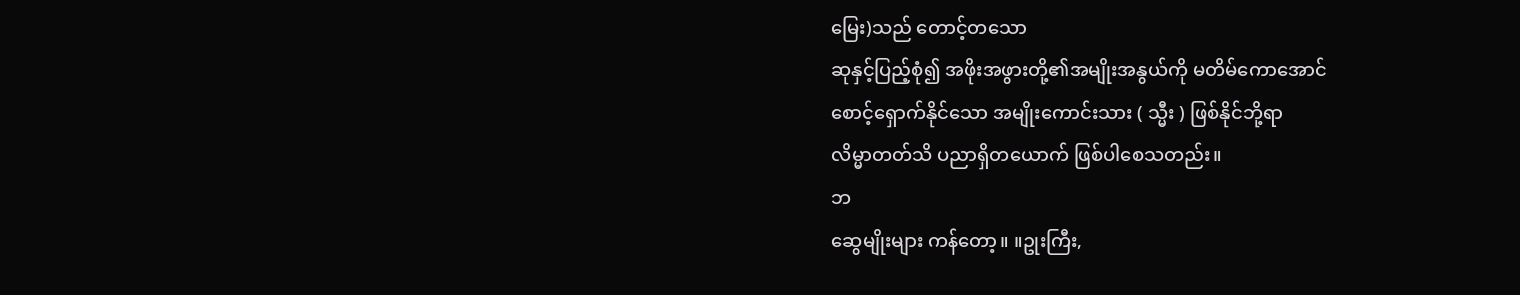မြေး)သည် တောင့်တသော
ဆုနှင့်ပြည့်စုံ၍ အဖိုးအဖွားတို့၏အမျိုးအနွယ်ကို မတိမ်ကောအောင်
စောင့်ရှောက်နိုင်သော အမျိုးကောင်းသား ( သ္မီး ) ဖြစ်နိုင်ဘို့ရာ
လိမ္မာတတ်သိ ပညာရှိတယောက် ဖြစ်ပါစေသတည်း။
ဘ
ဆွေမျိုးများ ကန်တော့။ ။ဥုးကြီး,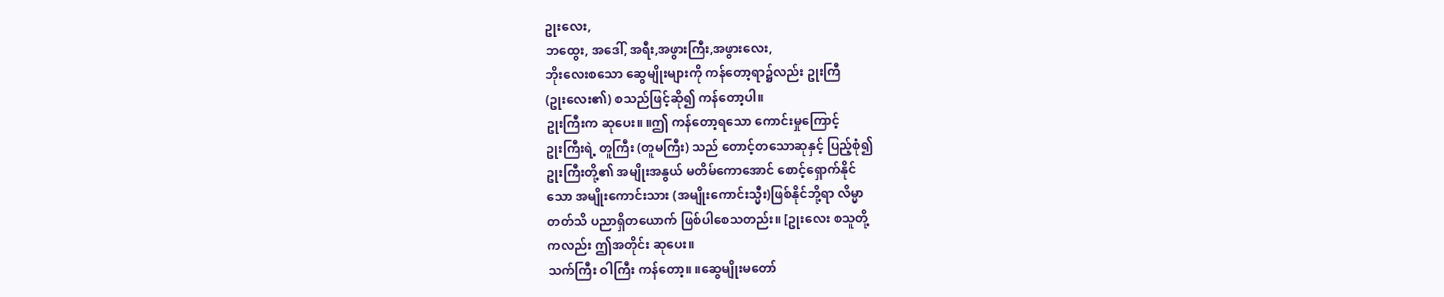ဥုးလေး,
ဘထွေး, အဒေါ်, အရီး,အဖွားကြီး,အဖွားလေး,
ဘိုးလေးစသော ဆွေမျိုးများကို ကန်တော့ရာ၌လည်း ဥုးကြီ
(ဥုးလေး၏) စသည်ဖြင့်ဆို၍ ကန်တော့ပါ။
ဥုးကြီးက ဆုပေး။ ။ဤ ကန်တော့ရသော ကောင်းမှုကြောင့်
ဥုးကြီးရဲ့ တူကြီး (တူမကြီး) သည် တောင့်တသောဆုနှင့် ပြည့်စုံ၍
ဥုးကြီးတို့၏ အမျိုးအနွယ် မတိမ်ကောအောင် စောင့်ရှောက်နိုင်
သော အမျိုးကောင်းသား (အမျိုးကောင်းသ္မီး)ဖြစ်နိုင်ဘို့ရာ လိမ္မာ
တတ်သိ ပညာရှိတယောက် ဖြစ်ပါစေသတည်း။ [ဥုးလေး စသူတို့
ကလည်း ဤအတိုင်း ဆုပေး။
သက်ကြီး ဝါကြီး ကန်တော့။ ။ဆွေမျိုးမတော်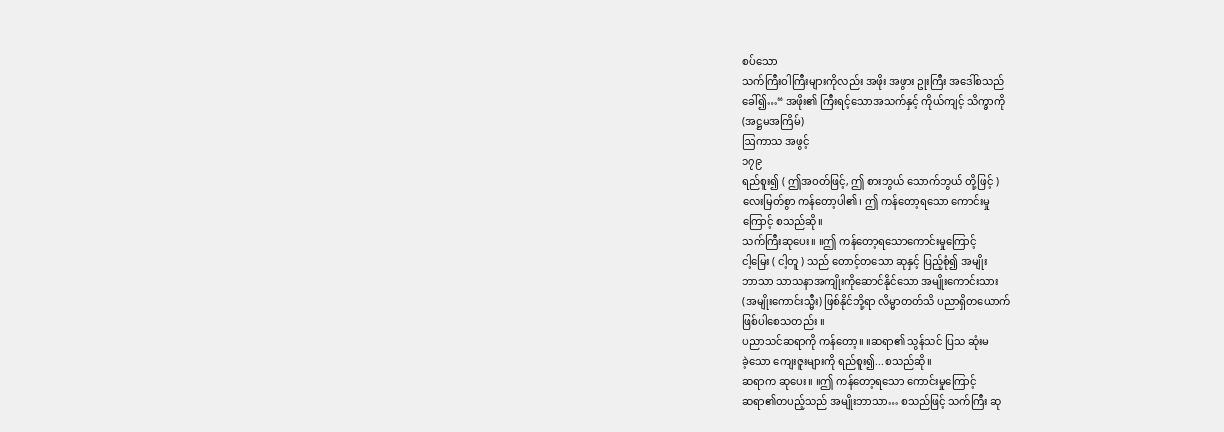စပ်သော
သက်ကြီးဝါကြီးများကိုလည်း အဖိုး အဖွား ဥုးကြီး အဒေါ်စသည်
ခေါ်၍…“ အဖိုး၏ ကြီးရင့်သောအသက်နှင့် ကိုယ်ကျင့် သိက္ခာကို
(အဋ္ဌမအကြိမ်)
ဩကာသ အဖွင့်
၁၇၉
ရည်စူး၍ ( ဤအဝတ်ဖြင့်, ဤ စားဘွယ် သောက်ဘွယ် တို့ဖြင့် )
လေးမြတ်စွာ ကန်တော့ပါ၏၊ ဤ ကန်တော့ရသော ကောင်းမှု
ကြောင့် စသည်ဆို။
သက်ကြီးဆုပေး။ ။ဤ ကန်တော့ရသောကောင်းမှုကြောင့်
ငါ့မြေး ( ငါ့တူ ) သည် တောင့်တသော ဆုနှင့် ပြည့်စုံ၍ အမျိုး
ဘာသာ သာသနာအကျိုးကိုဆောင်နိုင်သော အမျိုးကောင်းသား
(အမျိုးကောင်းသ္မီး) ဖြစ်နိုင်ဘို့ရာ လိမ္မာတတ်သိ ပညာရှိတယောက်
ဖြစ်ပါစေသတည်း ။
ပညာသင်ဆရာကို ကန်တော့။ ။ဆရာ၏ သွန်သင် ပြသ ဆုံးမ
ခဲ့သော ကျေးဇူးများကို ရည်စူး၍...စသည်ဆို။
ဆရာက ဆုပေး။ ။ဤ ကန်တော့ရသော ကောင်းမှုကြောင့်
ဆရာ၏တပည့်သည် အမျိုးဘာသာ… စသည်ဖြင့် သက်ကြီး ဆု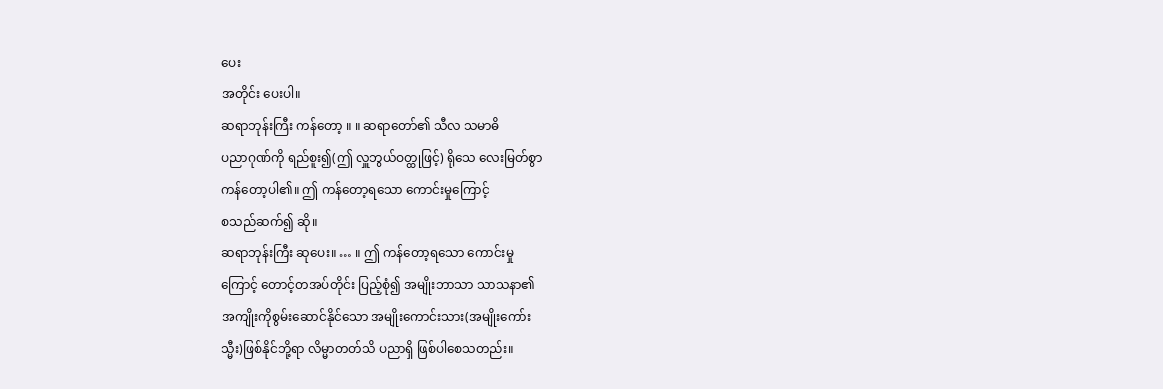ပေး
အတိုင်း ပေးပါ။
ဆရာဘုန်းကြီး ကန်တော့ ။ ။ ဆရာတော်၏ သီလ သမာဓိ
ပညာဂုဏ်ကို ရည်စူး၍(ဤ လှူဘွယ်ဝတ္ထုဖြင့်) ရိုသေ လေးမြတ်စွာ
ကန်တော့ပါ၏။ ဤ ကန်တော့ရသော ကောင်းမှုကြောင့်
စသည်ဆက်၍ ဆို။
ဆရာဘုန်းကြီး ဆုပေး။ … ။ ဤ ကန်တော့ရသော ကောင်းမှု
ကြောင့် တောင့်တအပ်တိုင်း ပြည့်စုံ၍ အမျိုးဘာသာ သာသနာ၏
အကျိုးကိုစွမ်းဆောင်နိုင်သော အမျိုးကောင်းသား(အမျိုးကော်း
သ္မီး)ဖြစ်နိုင်ဘို့ရာ လိမ္မာတတ်သိ ပညာရှိ ဖြစ်ပါစေသတည်း။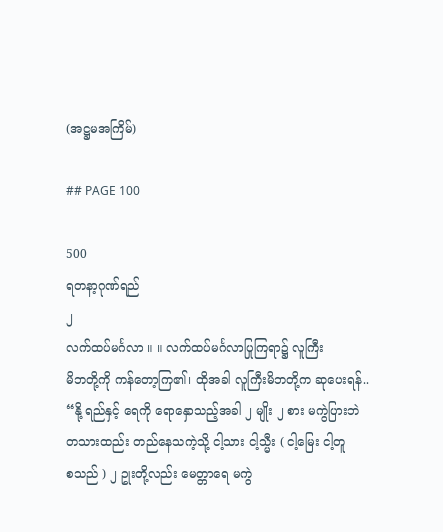(အဋ္ဌမအကြိမ်)

## PAGE 100

500
ရတနာ့ဂုဏ်ရည်
၂
လက်ထပ်မင်္ဂလာ ။ ။ လက်ထပ်မင်္ဂလာပြုကြရာ၌ လူကြီး
မိဘတို့ကို ကန်တော့ကြ၏၊ ထိုအခါ လူကြီးမိဘတို့က ဆုပေးရန်..
“နို့ ရည်နှင့် ရေကို ရောနှောသည့်အခါ ၂ မျိုး ၂ စား မကွဲပြားဘဲ
တသားထည်း တည်နေသကဲ့သို့ ငါ့သား ငါ့သ္မီး ( ငါ့မြေး ငါ့တူ
စသည် ) ၂ ဥုးတို့လည်း မေတ္တာရေ မကွဲ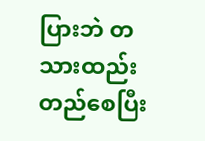ပြားဘဲ တသားထည်း
တည်စေပြီး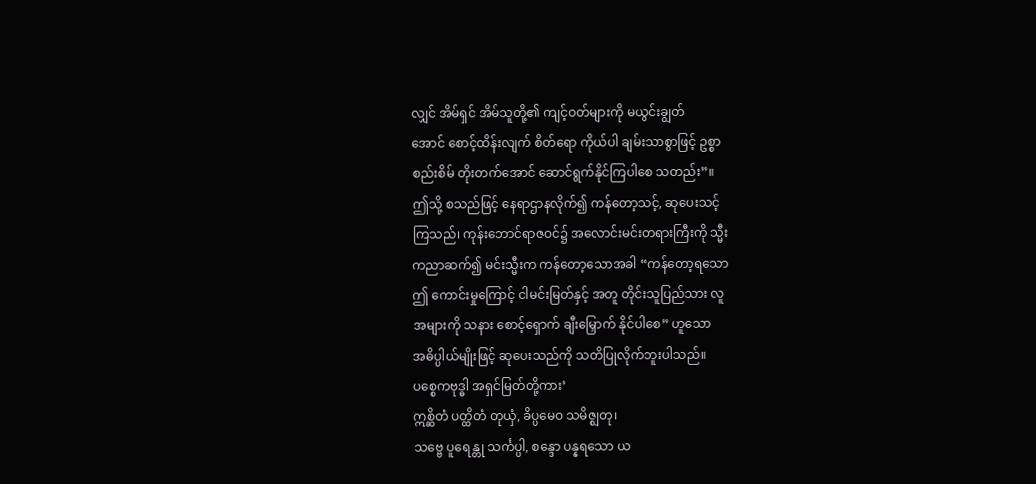လျှင် အိမ်ရှင် အိမ်သူတို့၏ ကျင့်ဝတ်များကို မယွင်းချွတ်
အောင် စောင့်ထိန်းလျက် စိတ်ရော ကိုယ်ပါ ချမ်းသာစွာဖြင့် ဥစ္စာ
စည်းစိမ် တိုးတက်အောင် ဆောင်ရွက်နိုင်ကြပါစေ သတည်း”။
ဤသို့ စသည်ဖြင့် နေရာဌာနလိုက်၍ ကန်တော့သင့်, ဆုပေးသင့်
ကြသည်၊ ကုန်းဘောင်ရာဇဝင်၌ အလောင်းမင်းတရားကြီးကို သ္မီး
ကညာဆက်၍ မင်းသ္မီးက ကန်တော့သောအခါ “ကန်တော့ရသော
ဤ ကောင်းမှုကြောင့် ငါမင်းမြတ်နှင့် အတူ တိုင်းသူပြည်သား လူ
အများကို သနား စောင့်ရှောက် ချီးမြှောက် နိုင်ပါစေ” ဟူသော
အဓိပ္ပါယ်မျိုးဖြင့် ဆုပေးသည်ကို သတိပြုလိုက်ဘူးပါသည်။
ပစ္စေကဗုဒ္ဓါ အရှင်မြတ်တို့ကား’
ဣစ္ဆိတံ ပတ္ထိတံ တုယှံ, ခိပ္ပမေဝ သမိဇ္ဈတု၊
သဗ္ဗေ ပူရေန္တု သင်္ကပ္ပါ, စန္ဒော ပန္နရသော ယ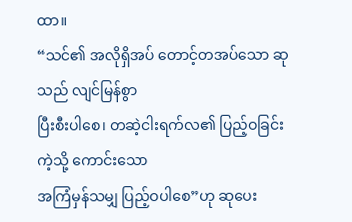ထာ။
“သင်၏ အလိုရှိအပ် တောင့်တအပ်သော ဆုသည် လျင်မြန်စွာ
ပြီးစီးပါစေ၊ တဆဲ့ငါးရက်လ၏ ပြည့်ဝခြင်းကဲ့သို့ ကောင်းသော
အကြံမှန်သမျှ ပြည့်ဝပါစေ”ဟု ဆုပေး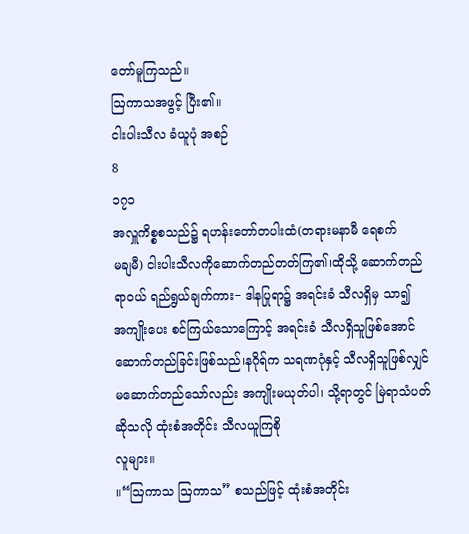တော်မူကြသည်။
ဩကာသအဖွင့် ပြီး၏။
ငါးပါးသီလ ခံယူပုံ အစဉ်
8
၁၇၁
အလှူကိစ္စစသည်၌ ရဟန်းတော်တပါးထံ(တရားမနာမီ ရေစက်
မချမီ) ငါးပါးသီလကိုဆောက်တည်တတ်ကြ၏၊ထိုသို့ ဆောက်တည်
ရာဝယ် ရည်ရွယ်ချက်ကား− ဒါနပြုရာ၌ အရင်းခံ သီလရှိမှ သာ၍
အကျိုးပေး စင်ကြယ်သောကြောင့် အရင်းခံ သီလရှိသူဖြစ်အောင်
ဆောက်တည်ခြင်းဖြစ်သည်၊နဂိုရ်က သရဏဂုံနှင့် သီလရှိသူဖြစ်လျှင်
မဆောက်တည်သော်လည်း အကျိုးမယုတ်ပါ၊ သို့ရာတွင် မြဲရာသံပတ်
ဆိုသလို ထုံးစံအတိုင်း သီလယူကြစို
လူများ။
။“ဩကာသ ဩကာသ” စသည်ဖြင့် ထုံးစံအတိုင်း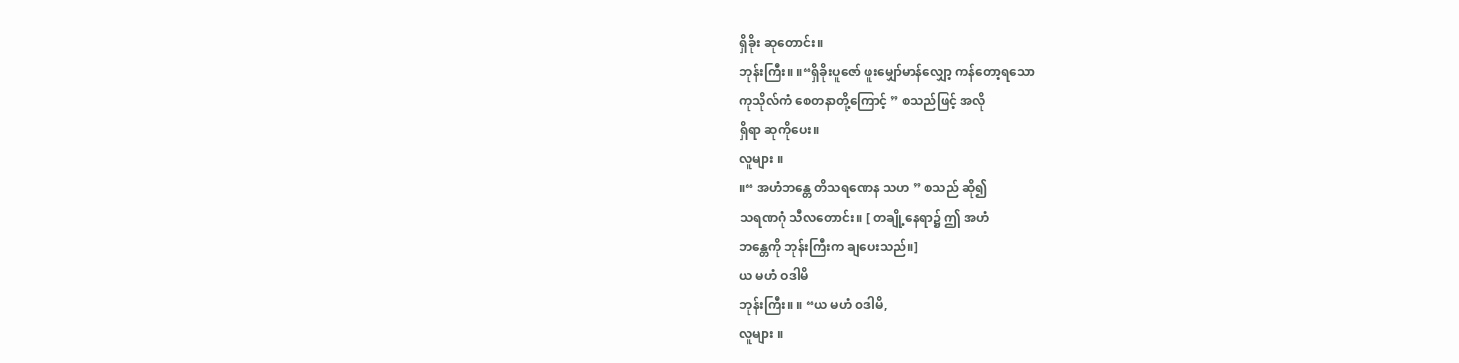ရှိခိုး ဆုတောင်း။
ဘုန်းကြီး။ ။“ရှိခိုးပူဇော် ဖူးမျှော်မာန်လျှော့ ကန်တော့ရသော
ကုသိုလ်ကံ စေတနာတို့ကြောင့် ” စသည်ဖြင့် အလို
ရှိရာ ဆုကိုပေး။
လူများ ။
။“ အဟံဘန္တေ တိသရဏေန သဟ ” စသည် ဆို၍
သရဏဂုံ သီလတောင်း။ [ တချို့နေရာ၌ ဤ အဟံ
ဘန္တေကို ဘုန်းကြီးက ချပေးသည်။]
ယ မဟံ ဝဒါမိ
ဘုန်းကြီး။ ။ “ယ မဟံ ၀ဒါမိ,
လူများ ။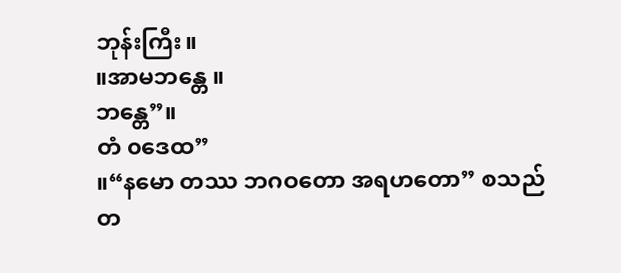ဘုန်းကြီး။
။အာမဘန္တေ ။
ဘန္တေ”။
တံ ၀ဒေထ”
။“နမော တဿ ဘဂဝတော အရဟတော” စသည်
တ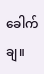ခေါက်ချ။